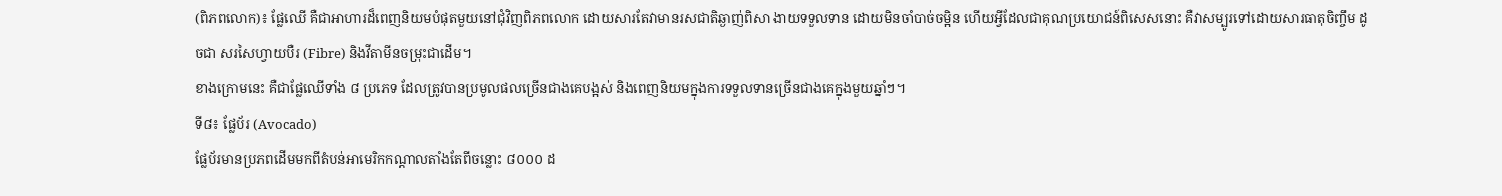(ពិភពលោក)៖ ផ្លែឈើ គឺជាអាហារដ៏ពេញនិយមបំផុតមួយនៅជុំវិញពិភពលោក ដោយសារតែវាមានរសជាតិឆ្ងាញ់ពិសា ងាយទទួលទាន ដោយមិនចាំបាច់ចម្អិន ហើយអ្វីដែលជាគុណប្រយោជន៍ពិសេសនោះ គឺវាសម្បូរទៅដោយសារធាតុចិញ្ចឹម ដូចជា សរសៃហ្វាយបឺរ (Fibre) និងវីតាមីនចម្រុះជាដើម។
ខាងក្រោមនេះ គឺជាផ្លែឈើទាំង ៨ ប្រភេទ ដែលត្រូវបានប្រមូលផលច្រើនជាងគេបង្អស់ និងពេញនិយមក្នុងការទទួលទានច្រើនជាងគេក្នុងមួយឆ្នាំៗ។
ទី៨៖ ផ្លែប័រ (Avocado)
ផ្លែប័រមានប្រភពដើមមកពីតំបន់អាមេរិកកណ្ដាលតាំងតែពីចន្លោះ ៨០០០ ដ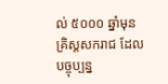ល់ ៥០០០ ឆ្នាំមុនគ្រិស្តសករាជ ដែលបច្ចុប្បន្ន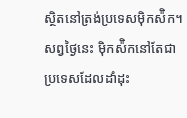ស្ថិតនៅត្រង់ប្រទេសម៉ិកស៉ិក។ សព្វថ្ងៃនេះ ម៉ិកស៉ិកនៅតែជាប្រទេសដែលដាំដុះ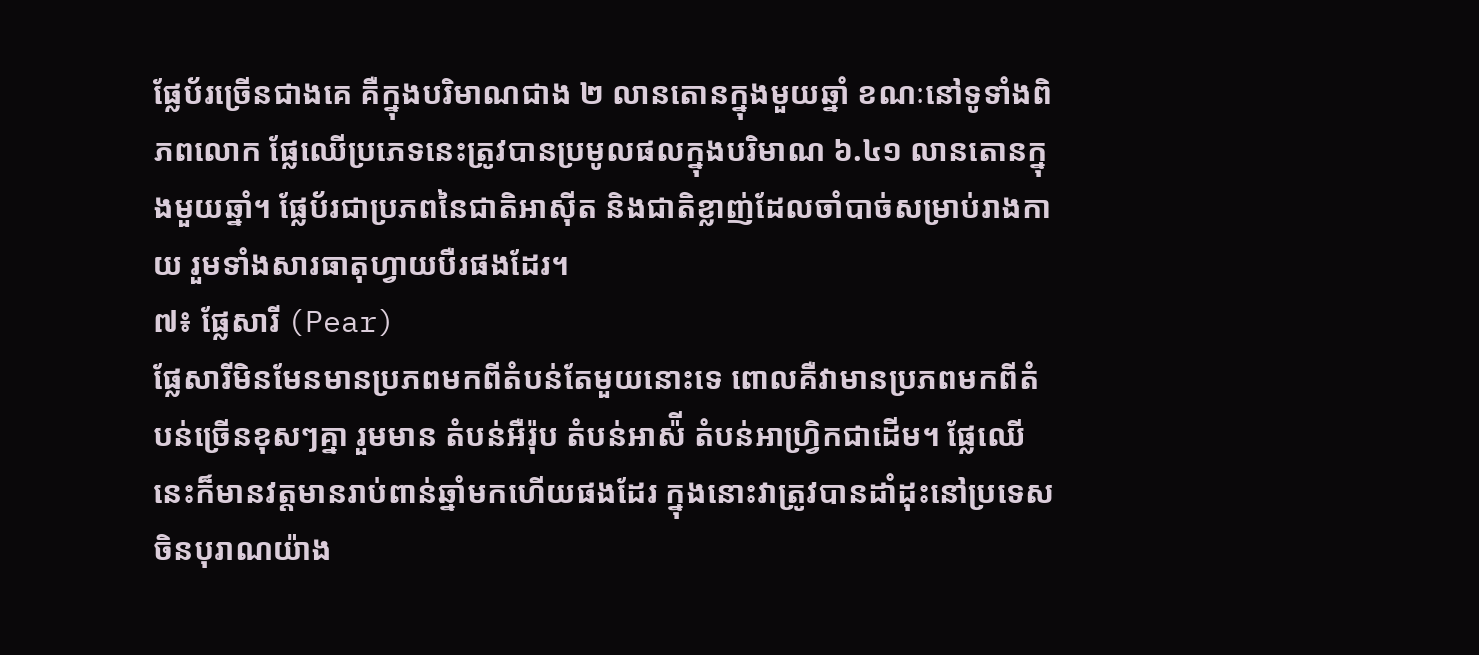ផ្លែប័រច្រើនជាងគេ គឺក្នុងបរិមាណជាង ២ លានតោនក្នុងមួយឆ្នាំ ខណៈនៅទូទាំងពិភពលោក ផ្លែឈើប្រភេទនេះត្រូវបានប្រមូលផលក្នុងបរិមាណ ៦.៤១ លានតោនក្នុងមួយឆ្នាំ។ ផ្លែប័រជាប្រភពនៃជាតិអាស៊ីត និងជាតិខ្លាញ់ដែលចាំបាច់សម្រាប់រាងកាយ រួមទាំងសារធាតុហ្វាយបឺរផងដែរ។
៧៖ ផ្លែសារី (Pear)
ផ្លែសារីមិនមែនមានប្រភពមកពីតំបន់តែមួយនោះទេ ពោលគឺវាមានប្រភពមកពីតំបន់ច្រើនខុសៗគ្នា រួមមាន តំបន់អឺរ៉ុប តំបន់អាស៉ី តំបន់អាហ្វ្រិកជាដើម។ ផ្លែឈើនេះក៏មានវត្តមានរាប់ពាន់ឆ្នាំមកហើយផងដែរ ក្នុងនោះវាត្រូវបានដាំដុះនៅប្រទេសចិនបុរាណយ៉ាង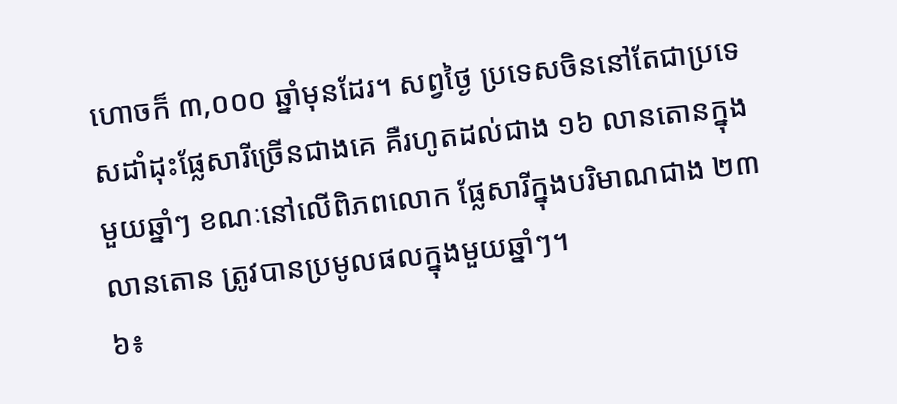ហោចក៏ ៣,០០០ ឆ្នាំមុនដែរ។ សព្វថ្ងៃ ប្រទេសចិននៅតែជាប្រទេសដាំដុះផ្លែសារីច្រើនជាងគេ គឺរហូតដល់ជាង ១៦ លានតោនក្នុងមួយឆ្នាំៗ ខណៈនៅលើពិភពលោក ផ្លែសារីក្នុងបរិមាណជាង ២៣ លានតោន ត្រូវបានប្រមូលផលក្នុងមួយឆ្នាំៗ។
៦៖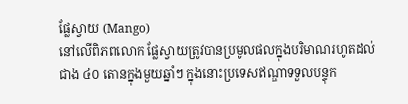ផ្លែស្វាយ (Mango)
នៅលើពិភពលោក ផ្លែស្វាយត្រូវបានប្រមូលផលក្នុងបរិមាណរហូតដល់ជាង ៤០ តោនក្នុងមួយឆ្នាំៗ ក្នុងនោះប្រទេសឥណ្ឌាទទួលបន្ទុក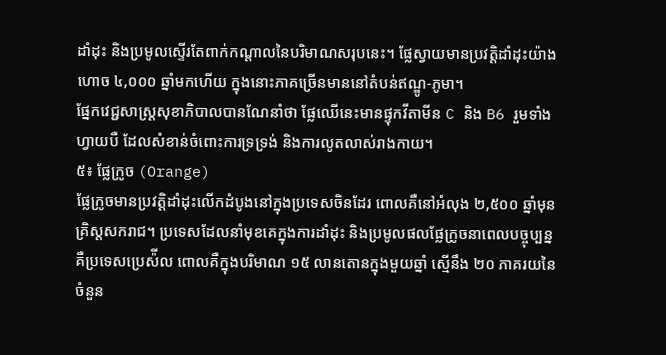ដាំដុះ និងប្រមូលស្ទើរតែពាក់កណ្តាលនៃបរិមាណសរុបនេះ។ ផ្លែស្វាយមានប្រវត្តិដាំដុះយ៉ាងហោច ៤,០០០ ឆ្នាំមកហើយ ក្នុងនោះភាគច្រើនមាននៅតំបន់ឥណ្ឌូ-ភូមា។
ផ្នែកវេជ្ជសាស្ត្រសុខាភិបាលបានណែនាំថា ផ្លែឈើនេះមានផ្ទុកវីតាមីន C និង B6 រួមទាំងហ្វាយបឺ ដែលសំខាន់ចំពោះការទ្រទ្រង់ និងការលូតលាស់រាងកាយ។
៥៖ ផ្លែក្រូច (Orange)
ផ្លែក្រូចមានប្រវត្តិដាំដុះលើកដំបូងនៅក្នុងប្រទេសចិនដែរ ពោលគឺនៅអំលុង ២,៥០០ ឆ្នាំមុនគ្រិស្តសករាជ។ ប្រទេសដែលនាំមុខគេក្នុងការដាំដុះ និងប្រមូលផលផ្លែក្រូចនាពេលបច្ចុប្បន្ន គឺប្រទេសប្រេស៉ីល ពោលគឺក្នុងបរិមាណ ១៥ លានតោនក្នុងមួយឆ្នាំ ស្មើនឹង ២០ ភាគរយនៃចំនួន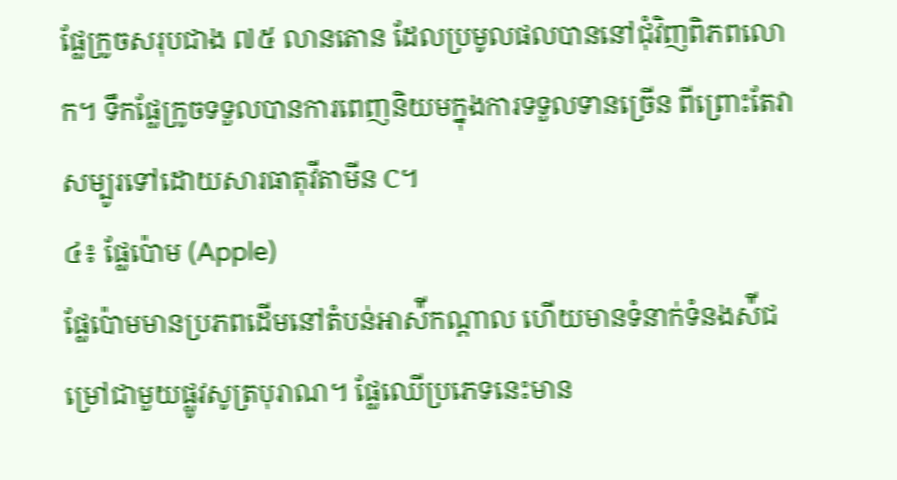ផ្លែក្រូចសរុបជាង ៧៥ លានតោន ដែលប្រមូលផលបាននៅជុំវិញពិភពលោក។ ទឹកផ្លែក្រូចទទួលបានការពេញនិយមក្នុងការទទួលទានច្រើន ពីព្រោះតែវាសម្បូរទៅដោយសារធាតុវីតាមីន C។
៤៖ ផ្លែប៉ោម (Apple)
ផ្លែប៉ោមមានប្រភពដើមនៅតំបន់អាស៉ីកណ្តាល ហើយមានទំនាក់ទំនងស៉ីជម្រៅជាមួយផ្លូវសូត្របុរាណ។ ផ្លែឈើប្រភេទនេះមាន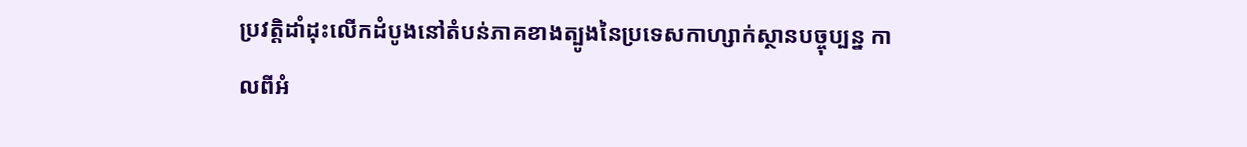ប្រវត្តិដាំដុះលើកដំបូងនៅតំបន់ភាគខាងត្បូងនៃប្រទេសកាហ្សាក់ស្ថានបច្ចុប្បន្ន កាលពីអំ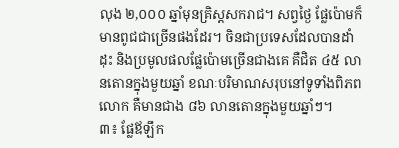លុង ២,០០០ ឆ្នាំមុនគ្រិស្តសករាជ។ សព្វថ្ងៃ ផ្លែប៉ោមក៏មានពូជជាច្រើនផងដែរ។ ចិនជាប្រទេសដែលបានដាំដុះ និងប្រមូលផលផ្លែប៉ោមច្រើនជាងគេ គឺជិត ៤៥ លានតោនក្នុងមួយឆ្នាំ ខណៈបរិមាណសរុបនៅទូទាំងពិភពលោក គឺមានជាង ៨៦ លានតោនក្នុងមួយឆ្នាំៗ។
៣៖ ផ្លែឪឡឹក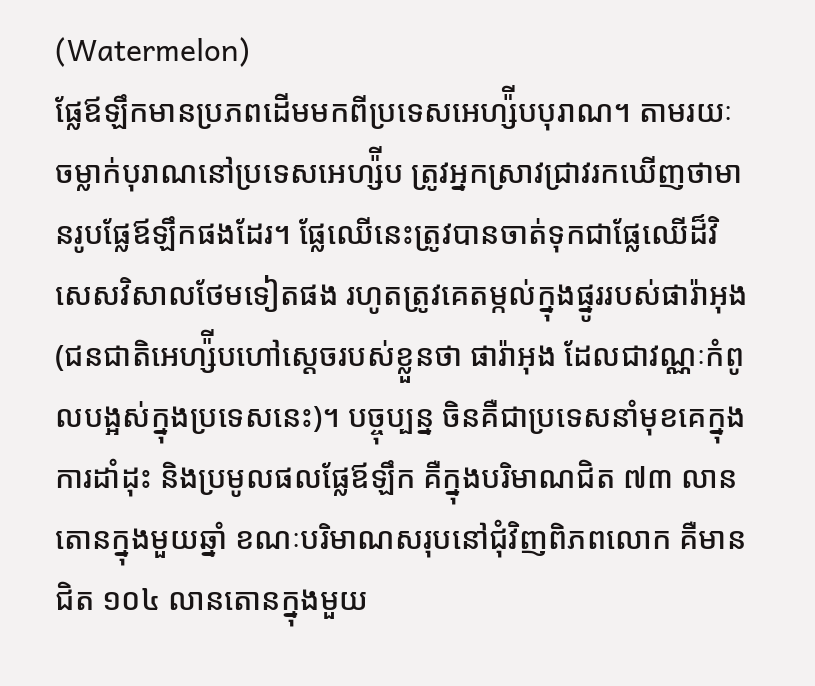(Watermelon)
ផ្លែឪឡឹកមានប្រភពដើមមកពីប្រទេសអេហ្ស៉ីបបុរាណ។ តាមរយៈចម្លាក់បុរាណនៅប្រទេសអេហ្ស៉ីប ត្រូវអ្នកស្រាវជ្រាវរកឃើញថាមានរូបផ្លែឪឡឹកផងដែរ។ ផ្លែឈើនេះត្រូវបានចាត់ទុកជាផ្លែឈើដ៏វិសេសវិសាលថែមទៀតផង រហូតត្រូវគេតម្កល់ក្នុងផ្នូររបស់ផារ៉ាអុង (ជនជាតិអេហ្ស៉ីបហៅស្ដេចរបស់ខ្លួនថា ផារ៉ាអុង ដែលជាវណ្ណៈកំពូលបង្អស់ក្នុងប្រទេសនេះ)។ បច្ចុប្បន្ន ចិនគឺជាប្រទេសនាំមុខគេក្នុងការដាំដុះ និងប្រមូលផលផ្លែឪឡឹក គឺក្នុងបរិមាណជិត ៧៣ លានតោនក្នុងមួយឆ្នាំ ខណៈបរិមាណសរុបនៅជុំវិញពិភពលោក គឺមានជិត ១០៤ លានតោនក្នុងមួយ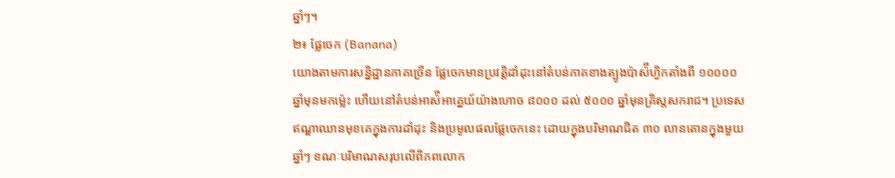ឆ្នាំៗ។
២៖ ផ្លែចេក (Banana)
យោងតាមការសន្និដ្ឋានភាគច្រើន ផ្លែចេកមានប្រវត្តិដាំដុះនៅតំបន់ភាគខាងត្បូងប៉ាស៉ីហ្វិកតាំងពី ១០០០០ ឆ្នាំមុនមកម្ល៉េះ ហើយនៅតំបន់អាស៉ីអាគ្នេយ៍យ៉ាងហោច ៨០០០ ដល់ ៥០០០ ឆ្នាំមុនគ្រិស្តសករាជ។ ប្រទេសឥណ្ឌាឈានមុខគេក្នុងការដាំដុះ និងប្រមូលផលផ្លែចេកនេះ ដោយក្នុងបរិមាណជិត ៣០ លានតោនក្នុងមួយឆ្នាំៗ ខណៈបរិមាណសរុបលើពិភពលោក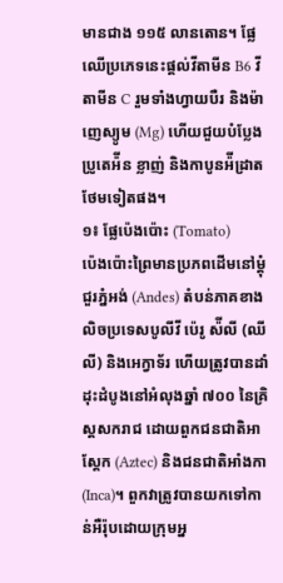មានជាង ១១៥ លានតោន។ ផ្លែឈើប្រភេទនេះផ្តល់វីតាមីន B6 វីតាមីន C រួមទាំងហ្វាយបឺរ និងម៉ាញេស្យូម (Mg) ហើយជួយបំប្លែងប្រូតេអ៉ីន ខ្លាញ់ និងកាបូនអ៉ីដ្រាតថែមទៀតផង។
១៖ ផ្លែប៉េងប៉ោះ (Tomato)
ប៉េងប៉ោះព្រៃមានប្រភពដើមនៅម្តុំជួរភ្នំអង់ (Andes) តំបន់ភាគខាងលិចប្រទេសបូលីវី ប៉េរូ ស៉ីលី (ឈីលី) និងអេក្វាទ័រ ហើយត្រូវបានដាំដុះដំបូងនៅអំលុងឆ្នាំ ៧០០ នៃគ្រិស្តសករាជ ដោយពួកជនជាតិអាស្ដែក (Aztec) និងជនជាតិអាំងកា (Inca)។ ពួកវាត្រូវបានយកទៅកាន់អឺរ៉ុបដោយក្រុមអ្ន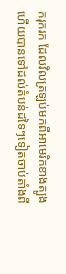ករុករក ដែលវិលត្រឡប់មកពីអាមេរិកខាងត្បូង ហើយបានទៅដល់តំបន់ដទៃៗទៀតចាប់តាំងពី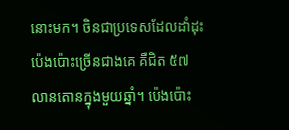នោះមក។ ចិនជាប្រទេសដែលដាំដុះប៉េងប៉ោះច្រើនជាងគេ គឺជិត ៥៧ លានតោនក្នុងមួយឆ្នាំ។ ប៉េងប៉ោះ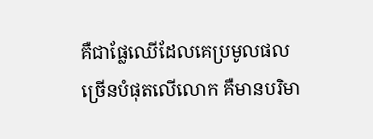គឺជាផ្លែឈើដែលគេប្រមូលផលច្រើនបំផុតលើលោក គឺមានបរិមា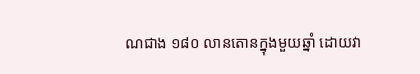ណជាង ១៨០ លានតោនក្នុងមួយឆ្នាំ ដោយវា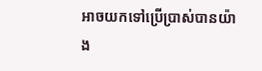អាចយកទៅប្រើប្រាស់បានយ៉ាង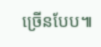ច្រើនបែប៕